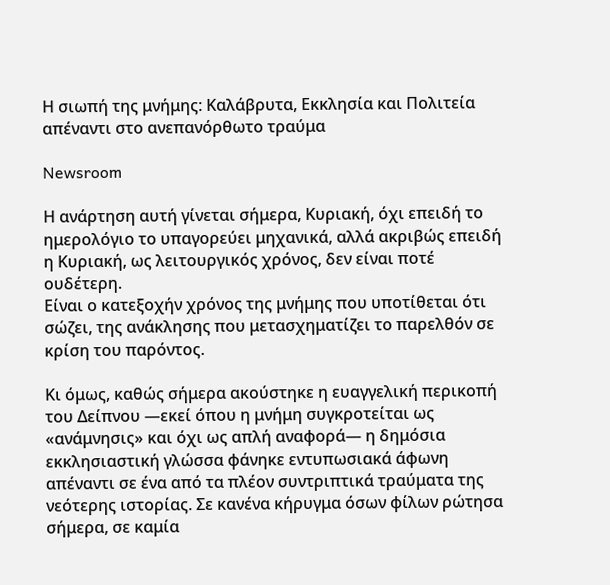Η σιωπή της μνήμης: Καλάβρυτα, Εκκλησία και Πολιτεία απέναντι στο ανεπανόρθωτο τραύμα

Newsroom

Η ανάρτηση αυτή γίνεται σήμερα, Κυριακή, όχι επειδή το ημερολόγιο το υπαγορεύει μηχανικά, αλλά ακριβώς επειδή η Κυριακή, ως λειτουργικός χρόνος, δεν είναι ποτέ ουδέτερη.
Είναι ο κατεξοχήν χρόνος της μνήμης που υποτίθεται ότι σώζει, της ανάκλησης που μετασχηματίζει το παρελθόν σε κρίση του παρόντος.

Κι όμως, καθώς σήμερα ακούστηκε η ευαγγελική περικοπή του Δείπνου —εκεί όπου η μνήμη συγκροτείται ως «ανάμνησις» και όχι ως απλή αναφορά— η δημόσια εκκλησιαστική γλώσσα φάνηκε εντυπωσιακά άφωνη απέναντι σε ένα από τα πλέον συντριπτικά τραύματα της νεότερης ιστορίας. Σε κανένα κήρυγμα όσων φίλων ρώτησα σήμερα, σε καμία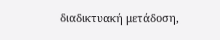διαδικτυακή μετάδοση,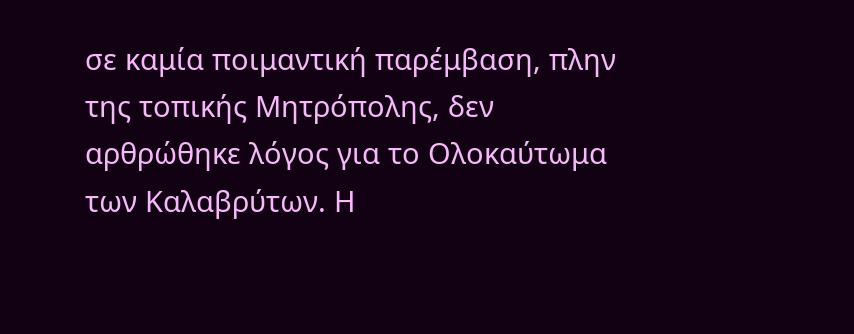σε καμία ποιμαντική παρέμβαση, πλην της τοπικής Μητρόπολης, δεν αρθρώθηκε λόγος για το Ολοκαύτωμα των Καλαβρύτων. Η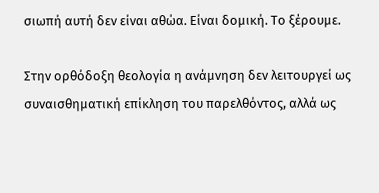σιωπή αυτή δεν είναι αθώα. Είναι δομική. Το ξέρουμε.

Στην ορθόδοξη θεολογία η ανάμνηση δεν λειτουργεί ως συναισθηματική επίκληση του παρελθόντος, αλλά ως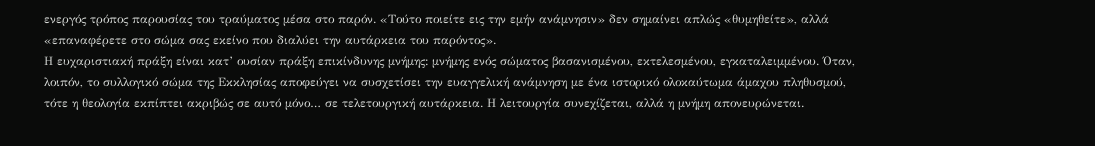ενεργός τρόπος παρουσίας του τραύματος μέσα στο παρόν. «Τούτο ποιείτε εις την εμήν ανάμνησιν» δεν σημαίνει απλώς «θυμηθείτε», αλλά «επαναφέρετε στο σώμα σας εκείνο που διαλύει την αυτάρκεια του παρόντος».
Η ευχαριστιακή πράξη είναι κατ’ ουσίαν πράξη επικίνδυνης μνήμης: μνήμης ενός σώματος βασανισμένου, εκτελεσμένου, εγκαταλειμμένου. Όταν, λοιπόν, το συλλογικό σώμα της Εκκλησίας αποφεύγει να συσχετίσει την ευαγγελική ανάμνηση με ένα ιστορικό ολοκαύτωμα άμαχου πληθυσμού, τότε η θεολογία εκπίπτει ακριβώς σε αυτό μόνο… σε τελετουργική αυτάρκεια. Η λειτουργία συνεχίζεται, αλλά η μνήμη απονευρώνεται.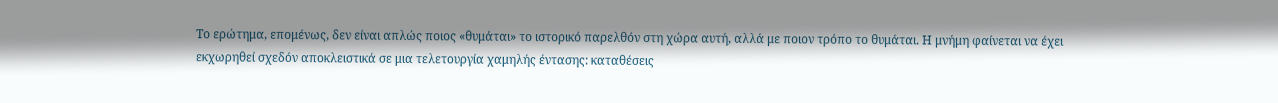Το ερώτημα, επομένως, δεν είναι απλώς ποιος «θυμάται» το ιστορικό παρελθόν στη χώρα αυτή, αλλά με ποιον τρόπο το θυμάται. Η μνήμη φαίνεται να έχει εκχωρηθεί σχεδόν αποκλειστικά σε μια τελετουργία χαμηλής έντασης: καταθέσεις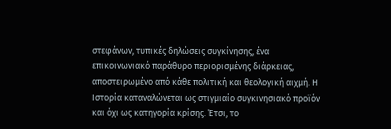στεφάνων, τυπικές δηλώσεις συγκίνησης, ένα επικοινωνιακό παράθυρο περιορισμένης διάρκειας, αποστειρωμένο από κάθε πολιτική και θεολογική αιχμή. Η Ιστορία καταναλώνεται ως στιγμιαίο συγκινησιακό προϊόν και όχι ως κατηγορία κρίσης. Έτσι, το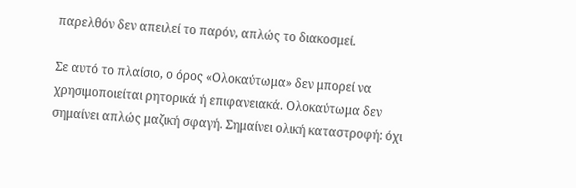παρελθόν δεν απειλεί το παρόν, απλώς το διακοσμεί.

Σε αυτό το πλαίσιο, ο όρος «Ολοκαύτωμα» δεν μπορεί να χρησιμοποιείται ρητορικά ή επιφανειακά. Ολοκαύτωμα δεν σημαίνει απλώς μαζική σφαγή. Σημαίνει ολική καταστροφή: όχι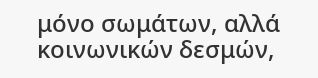μόνο σωμάτων, αλλά κοινωνικών δεσμών,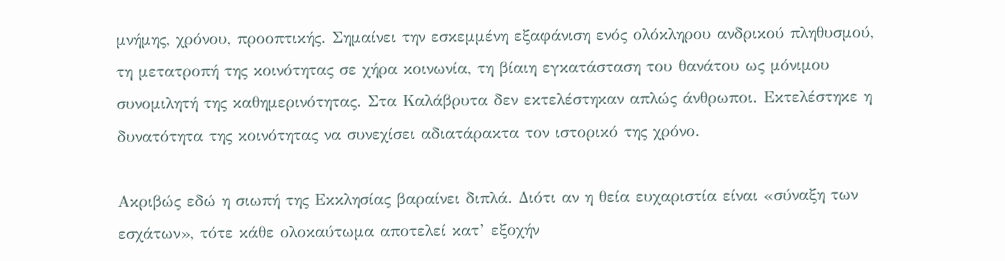μνήμης, χρόνου, προοπτικής. Σημαίνει την εσκεμμένη εξαφάνιση ενός ολόκληρου ανδρικού πληθυσμού, τη μετατροπή της κοινότητας σε χήρα κοινωνία, τη βίαιη εγκατάσταση του θανάτου ως μόνιμου συνομιλητή της καθημερινότητας. Στα Καλάβρυτα δεν εκτελέστηκαν απλώς άνθρωποι. Εκτελέστηκε η δυνατότητα της κοινότητας να συνεχίσει αδιατάρακτα τον ιστορικό της χρόνο.

Ακριβώς εδώ η σιωπή της Εκκλησίας βαραίνει διπλά. Διότι αν η θεία ευχαριστία είναι «σύναξη των εσχάτων», τότε κάθε ολοκαύτωμα αποτελεί κατ’ εξοχήν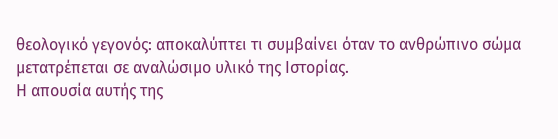θεολογικό γεγονός: αποκαλύπτει τι συμβαίνει όταν το ανθρώπινο σώμα μετατρέπεται σε αναλώσιμο υλικό της Ιστορίας.
Η απουσία αυτής της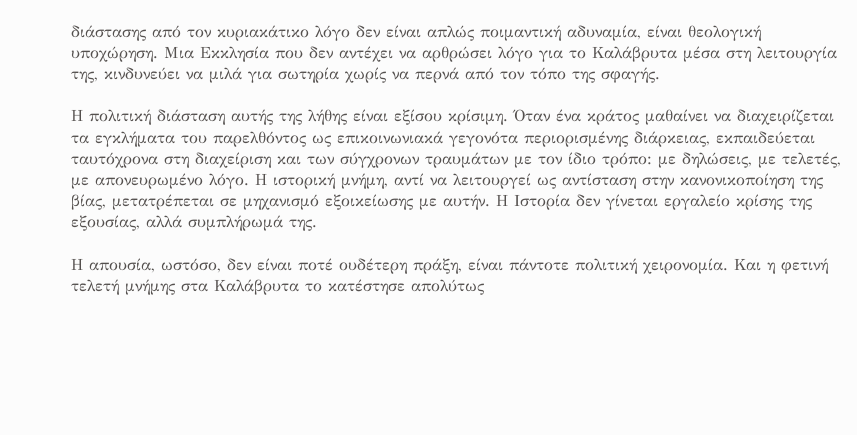διάστασης από τον κυριακάτικο λόγο δεν είναι απλώς ποιμαντική αδυναμία, είναι θεολογική υποχώρηση. Μια Εκκλησία που δεν αντέχει να αρθρώσει λόγο για το Καλάβρυτα μέσα στη λειτουργία της, κινδυνεύει να μιλά για σωτηρία χωρίς να περνά από τον τόπο της σφαγής.

Η πολιτική διάσταση αυτής της λήθης είναι εξίσου κρίσιμη. Όταν ένα κράτος μαθαίνει να διαχειρίζεται τα εγκλήματα του παρελθόντος ως επικοινωνιακά γεγονότα περιορισμένης διάρκειας, εκπαιδεύεται ταυτόχρονα στη διαχείριση και των σύγχρονων τραυμάτων με τον ίδιο τρόπο: με δηλώσεις, με τελετές, με απονευρωμένο λόγο. Η ιστορική μνήμη, αντί να λειτουργεί ως αντίσταση στην κανονικοποίηση της βίας, μετατρέπεται σε μηχανισμό εξοικείωσης με αυτήν. Η Ιστορία δεν γίνεται εργαλείο κρίσης της εξουσίας, αλλά συμπλήρωμά της.

Η απουσία, ωστόσο, δεν είναι ποτέ ουδέτερη πράξη, είναι πάντοτε πολιτική χειρονομία. Και η φετινή τελετή μνήμης στα Καλάβρυτα το κατέστησε απολύτως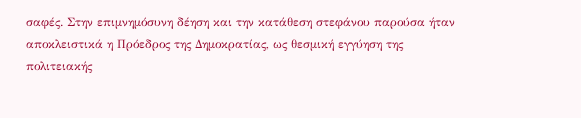σαφές. Στην επιμνημόσυνη δέηση και την κατάθεση στεφάνου παρούσα ήταν αποκλειστικά η Πρόεδρος της Δημοκρατίας, ως θεσμική εγγύηση της πολιτειακής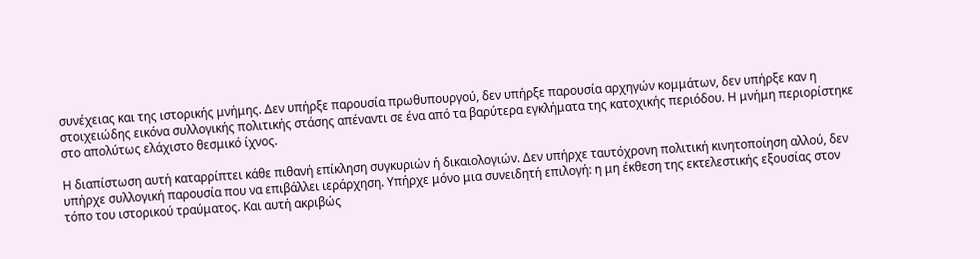συνέχειας και της ιστορικής μνήμης. Δεν υπήρξε παρουσία πρωθυπουργού, δεν υπήρξε παρουσία αρχηγών κομμάτων, δεν υπήρξε καν η στοιχειώδης εικόνα συλλογικής πολιτικής στάσης απέναντι σε ένα από τα βαρύτερα εγκλήματα της κατοχικής περιόδου. Η μνήμη περιορίστηκε στο απολύτως ελάχιστο θεσμικό ίχνος.

Η διαπίστωση αυτή καταρρίπτει κάθε πιθανή επίκληση συγκυριών ή δικαιολογιών. Δεν υπήρχε ταυτόχρονη πολιτική κινητοποίηση αλλού, δεν υπήρχε συλλογική παρουσία που να επιβάλλει ιεράρχηση. Υπήρχε μόνο μια συνειδητή επιλογή: η μη έκθεση της εκτελεστικής εξουσίας στον τόπο του ιστορικού τραύματος. Και αυτή ακριβώς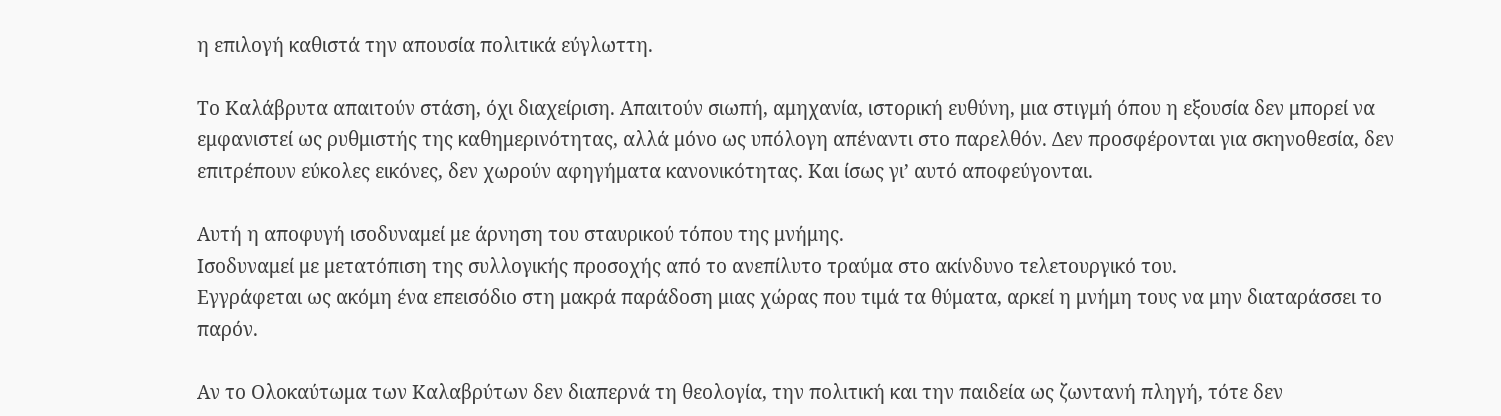η επιλογή καθιστά την απουσία πολιτικά εύγλωττη.

Το Καλάβρυτα απαιτούν στάση, όχι διαχείριση. Απαιτούν σιωπή, αμηχανία, ιστορική ευθύνη, μια στιγμή όπου η εξουσία δεν μπορεί να εμφανιστεί ως ρυθμιστής της καθημερινότητας, αλλά μόνο ως υπόλογη απέναντι στο παρελθόν. Δεν προσφέρονται για σκηνοθεσία, δεν επιτρέπουν εύκολες εικόνες, δεν χωρούν αφηγήματα κανονικότητας. Και ίσως γι’ αυτό αποφεύγονται.

Αυτή η αποφυγή ισοδυναμεί με άρνηση του σταυρικού τόπου της μνήμης.
Ισοδυναμεί με μετατόπιση της συλλογικής προσοχής από το ανεπίλυτο τραύμα στο ακίνδυνο τελετουργικό του.
Εγγράφεται ως ακόμη ένα επεισόδιο στη μακρά παράδοση μιας χώρας που τιμά τα θύματα, αρκεί η μνήμη τους να μην διαταράσσει το παρόν.

Αν το Ολοκαύτωμα των Καλαβρύτων δεν διαπερνά τη θεολογία, την πολιτική και την παιδεία ως ζωντανή πληγή, τότε δεν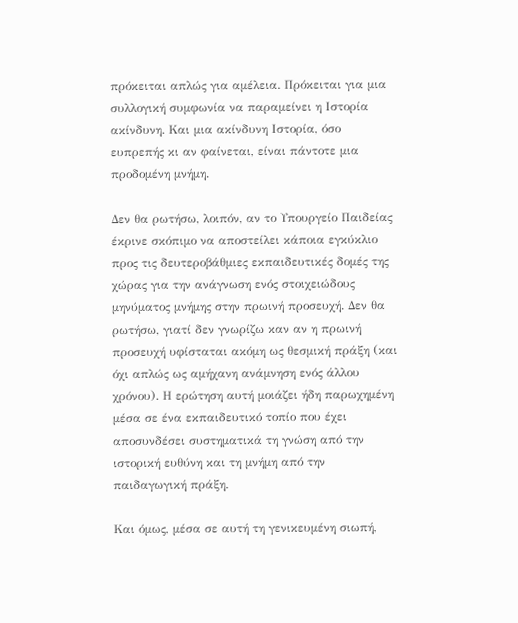πρόκειται απλώς για αμέλεια. Πρόκειται για μια συλλογική συμφωνία να παραμείνει η Ιστορία ακίνδυνη. Και μια ακίνδυνη Ιστορία, όσο ευπρεπής κι αν φαίνεται, είναι πάντοτε μια προδομένη μνήμη.

Δεν θα ρωτήσω, λοιπόν, αν το Υπουργείο Παιδείας έκρινε σκόπιμο να αποστείλει κάποια εγκύκλιο προς τις δευτεροβάθμιες εκπαιδευτικές δομές της χώρας για την ανάγνωση ενός στοιχειώδους μηνύματος μνήμης στην πρωινή προσευχή. Δεν θα ρωτήσω, γιατί δεν γνωρίζω καν αν η πρωινή προσευχή υφίσταται ακόμη ως θεσμική πράξη (και όχι απλώς ως αμήχανη ανάμνηση ενός άλλου χρόνου). Η ερώτηση αυτή μοιάζει ήδη παρωχημένη μέσα σε ένα εκπαιδευτικό τοπίο που έχει αποσυνδέσει συστηματικά τη γνώση από την ιστορική ευθύνη και τη μνήμη από την παιδαγωγική πράξη.

Και όμως, μέσα σε αυτή τη γενικευμένη σιωπή,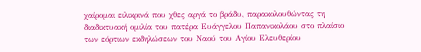χαίρομαι ειλικρινά που χθες αργά το βράδυ, παρακολουθώντας τη διαδικτυακή ομιλία του πατέρα Ευάγγελου Παπανικολάου στο πλαίσιο των εόρτιων εκδηλώσεων του Ναού του Αγίου Ελευθερίου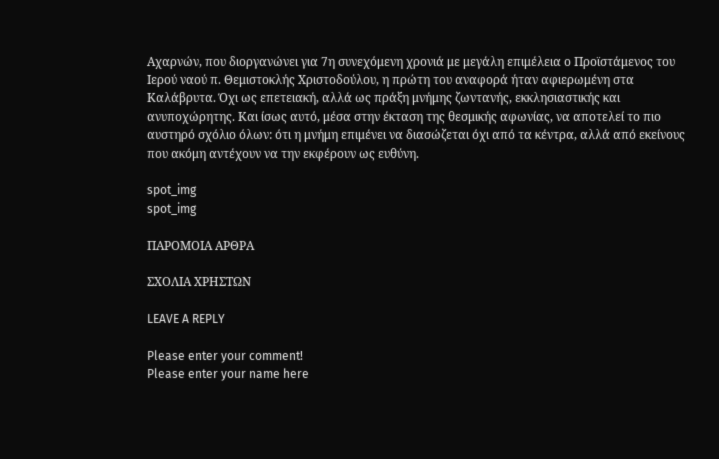Αχαρνών, που διοργανώνει για 7η συνεχόμενη χρονιά με μεγάλη επιμέλεια ο Προϊστάμενος του Ιερού ναού π. Θεμιστοκλής Χριστοδούλου, η πρώτη του αναφορά ήταν αφιερωμένη στα Καλάβρυτα. Όχι ως επετειακή, αλλά ως πράξη μνήμης ζωντανής, εκκλησιαστικής και ανυποχώρητης. Και ίσως αυτό, μέσα στην έκταση της θεσμικής αφωνίας, να αποτελεί το πιο αυστηρό σχόλιο όλων: ότι η μνήμη επιμένει να διασώζεται όχι από τα κέντρα, αλλά από εκείνους που ακόμη αντέχουν να την εκφέρουν ως ευθύνη.

spot_img
spot_img

ΠΑΡΟΜΟΙΑ ΑΡΘΡΑ

ΣΧΟΛΙΑ ΧΡΗΣΤΩΝ

LEAVE A REPLY

Please enter your comment!
Please enter your name here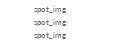spot_img
spot_img
spot_img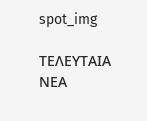spot_img

ΤΕΛΕΥΤΑΙΑ ΝΕΑ